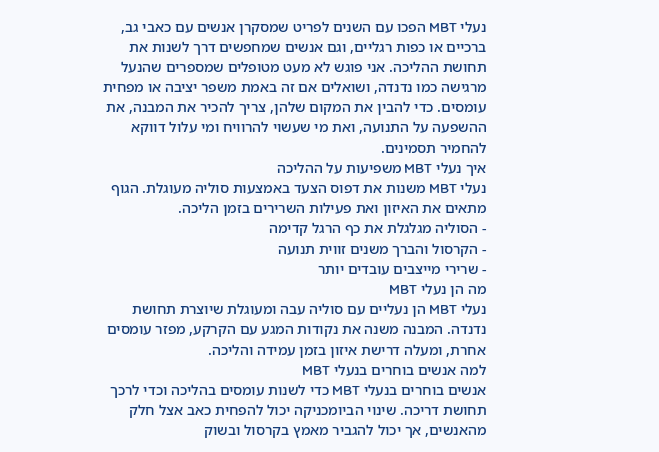נעלי MBT הפכו עם השנים לפריט שמסקרן אנשים עם כאבי גב, ברכיים או כפות רגליים, וגם אנשים שמחפשים דרך לשנות את תחושת ההליכה. אני פוגש לא מעט מטופלים שמספרים שהנעל מרגישה כמו נדנדה, ושואלים אם זה באמת משפר יציבה או מפחית עומסים. כדי להבין את המקום שלהן, צריך להכיר את המבנה, את ההשפעה על התנועה, ואת מי שעשוי להרוויח ומי עלול דווקא להחמיר תסמינים.
איך נעלי MBT משפיעות על ההליכה
נעלי MBT משנות את דפוס הצעד באמצעות סוליה מעוגלת. הגוף מתאים את האיזון ואת פעילות השרירים בזמן הליכה.
- הסוליה מגלגלת את כף הרגל קדימה
- הקרסול והברך משנים זווית תנועה
- שרירי מייצבים עובדים יותר
מה הן נעלי MBT
נעלי MBT הן נעליים עם סוליה עבה ומעוגלת שיוצרת תחושת נדנדה. המבנה משנה את נקודות המגע עם הקרקע, מפזר עומסים אחרת, ומעלה דרישת איזון בזמן עמידה והליכה.
למה אנשים בוחרים בנעלי MBT
אנשים בוחרים בנעלי MBT כדי לשנות עומסים בהליכה וכדי לרכך תחושת דריכה. שינוי הביומכניקה יכול להפחית כאב אצל חלק מהאנשים, אך יכול להגביר מאמץ בקרסול ובשוק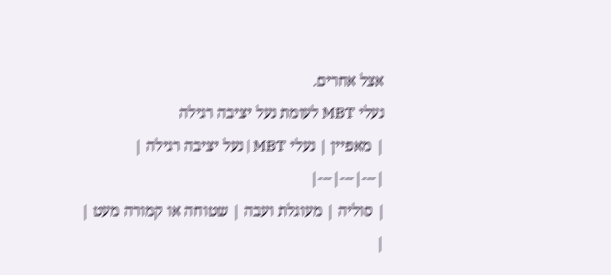אצל אחרים.
נעלי MBT לעומת נעל יציבה רגילה
| מאפיין | נעלי MBT | נעל יציבה רגילה |
|---|---|---|
| סוליה | מעוגלת ועבה | שטוחה או קמורה מעט |
|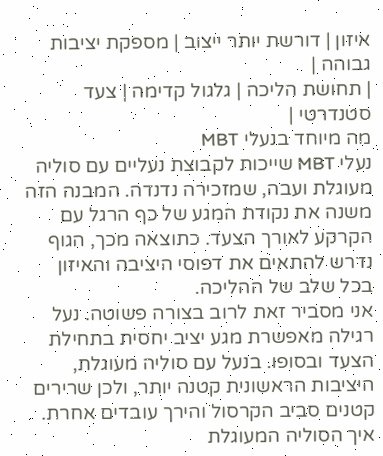איזון | דורשת יותר ייצוב | מספקת יציבות גבוהה |
| תחושת הליכה | גלגול קדימה | צעד סטנדרטי |
מה מיוחד בנעלי MBT
נעלי MBT שייכות לקבוצת נעליים עם סוליה מעוגלת ועבה, שמזכירה נדנדה. המבנה הזה משנה את נקודת המגע של כף הרגל עם הקרקע לאורך הצעד. כתוצאה מכך, הגוף נדרש להתאים את דפוסי היציבה והאיזון בכל שלב של ההליכה.
אני מסביר זאת לרוב בצורה פשוטה. נעל רגילה מאפשרת מגע יציב יחסית בתחילת הצעד ובסופו. בנעל עם סוליה מעוגלת, היציבות הראשונית קטנה יותר, ולכן שרירים קטנים סביב הקרסול והירך עובדים אחרת.
איך הסוליה המעוגלת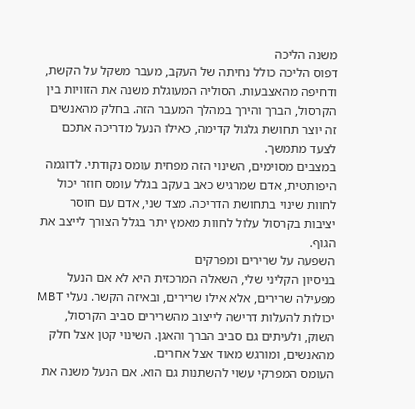משנה הליכה
דפוס הליכה כולל נחיתה של העקב, מעבר משקל על הקשת, ודחיפה מהאצבעות. הסוליה המעוגלת משנה את הזוויות בין הקרסול, הברך והירך במהלך המעבר הזה. בחלק מהאנשים זה יוצר תחושת גלגול קדימה, כאילו הנעל מדריכה אתכם לצעד מתמשך.
במצבים מסוימים, השינוי הזה מפחית עומס נקודתי. לדוגמה היפותטית, אדם שמרגיש כאב בעקב בגלל עומס חוזר יכול לחוות שינוי בתחושת הדריכה. מצד שני, אדם עם חוסר יציבות בקרסול עלול לחוות מאמץ יתר בגלל הצורך לייצב את הגוף.
השפעה על שרירים ומפרקים
בניסיון הקליני שלי, השאלה המרכזית היא לא אם הנעל מפעילה שרירים, אלא אילו שרירים, ובאיזה הקשר. נעלי MBT יכולות להעלות דרישה לייצוב מהשרירים סביב הקרסול, השוק, ולעיתים גם סביב הברך והאגן. השינוי קטן אצל חלק מהאנשים, ומורגש מאוד אצל אחרים.
העומס המפרקי עשוי להשתנות גם הוא. אם הנעל משנה את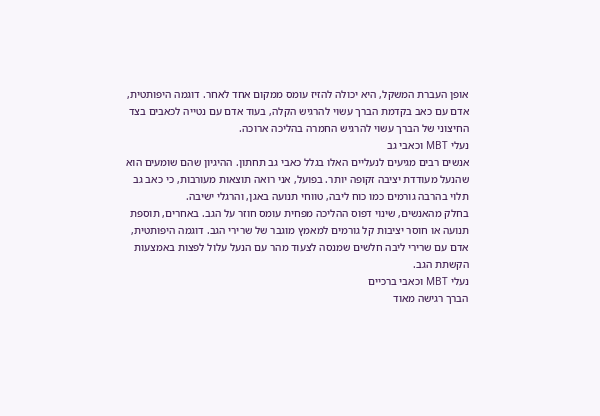אופן העברת המשקל, היא יכולה להזיז עומס ממקום אחד לאחר. דוגמה היפותטית, אדם עם כאב בקדמת הברך עשוי להרגיש הקלה, בעוד אדם עם נטייה לכאבים בצד החיצוני של הברך עשוי להרגיש החמרה בהליכה ארוכה.
נעלי MBT וכאבי גב
אנשים רבים מגיעים לנעליים האלו בגלל כאבי גב תחתון. ההיגיון שהם שומעים הוא שהנעל מעודדת יציבה זקופה יותר. בפועל, אני רואה תוצאות מעורבות, כי כאב גב תלוי בהרבה גורמים כמו כוח ליבה, טווחי תנועה באגן, והרגלי ישיבה.
בחלק מהאנשים, שינוי דפוס ההליכה מפחית עומס חוזר על הגב. באחרים, תוספת תנועה או חוסר יציבות קל גורמים למאמץ מוגבר של שרירי הגב. דוגמה היפותטית, אדם עם שרירי ליבה חלשים שמנסה לצעוד מהר עם הנעל עלול לפצות באמצעות הקשתת הגב.
נעלי MBT וכאבי ברכיים
הברך רגישה מאוד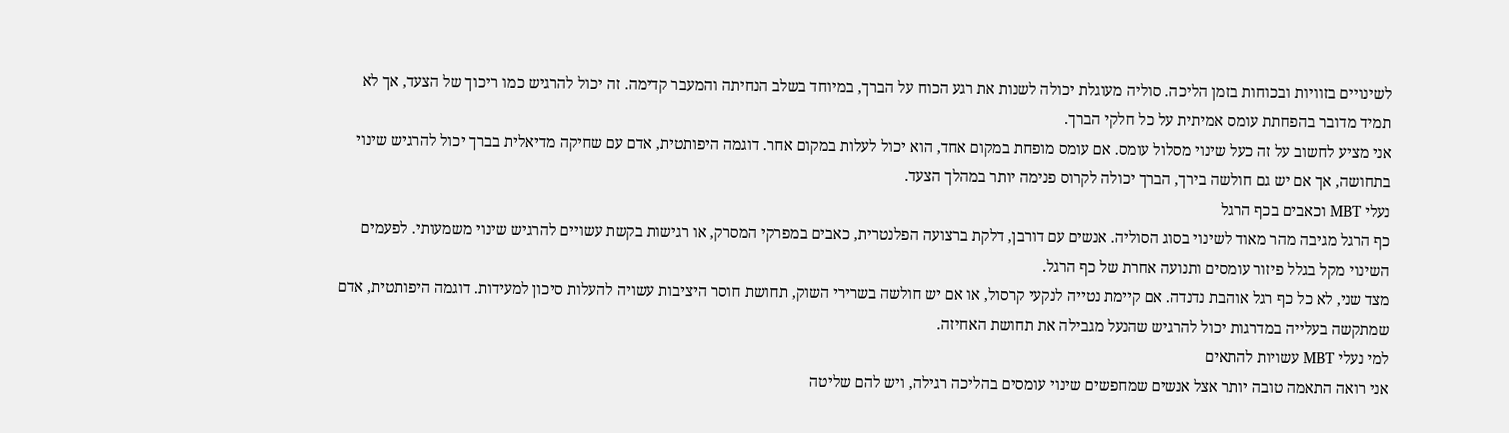לשינויים בזוויות ובכוחות בזמן הליכה. סוליה מעוגלת יכולה לשנות את רגע הכוח על הברך, במיוחד בשלב הנחיתה והמעבר קדימה. זה יכול להרגיש כמו ריכוך של הצעד, אך לא תמיד מדובר בהפחתת עומס אמיתית על כל חלקי הברך.
אני מציע לחשוב על זה כעל שינוי מסלול עומס. אם עומס מופחת במקום אחד, הוא יכול לעלות במקום אחר. דוגמה היפותטית, אדם עם שחיקה מדיאלית בברך יכול להרגיש שינוי בתחושה, אך אם יש גם חולשה בירך, הברך יכולה לקרוס פנימה יותר במהלך הצעד.
נעלי MBT וכאבים בכף הרגל
כף הרגל מגיבה מהר מאוד לשינוי בסוג הסוליה. אנשים עם דורבן, דלקת ברצועה הפלנטרית, כאבים במפרקי המסרק, או רגישות בקשת עשויים להרגיש שינוי משמעותי. לפעמים השינוי מקל בגלל פיזור עומסים ותנועה אחרת של כף הרגל.
מצד שני, לא כל כף רגל אוהבת נדנדה. אם קיימת נטייה לנקעי קרסול, או אם יש חולשה בשרירי השוק, תחושת חוסר היציבות עשויה להעלות סיכון למעידות. דוגמה היפותטית, אדם שמתקשה בעלייה במדרגות יכול להרגיש שהנעל מגבילה את תחושת האחיזה.
למי נעלי MBT עשויות להתאים
אני רואה התאמה טובה יותר אצל אנשים שמחפשים שינוי עומסים בהליכה רגילה, ויש להם שליטה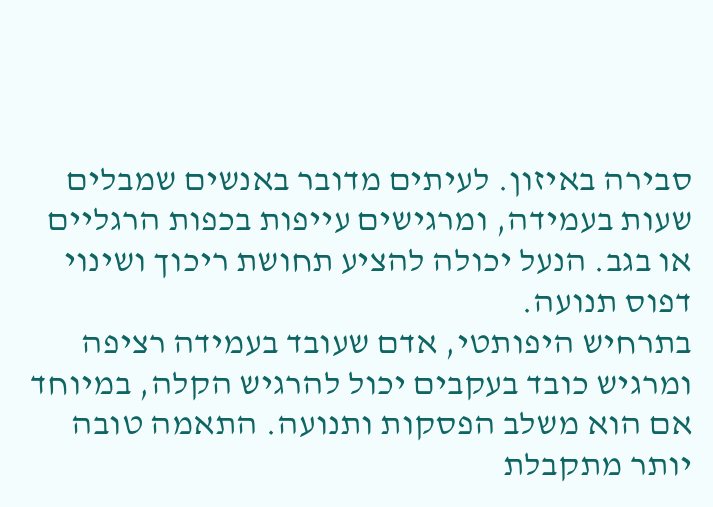סבירה באיזון. לעיתים מדובר באנשים שמבלים שעות בעמידה, ומרגישים עייפות בכפות הרגליים או בגב. הנעל יכולה להציע תחושת ריכוך ושינוי דפוס תנועה.
בתרחיש היפותטי, אדם שעובד בעמידה רציפה ומרגיש כובד בעקבים יכול להרגיש הקלה, במיוחד אם הוא משלב הפסקות ותנועה. התאמה טובה יותר מתקבלת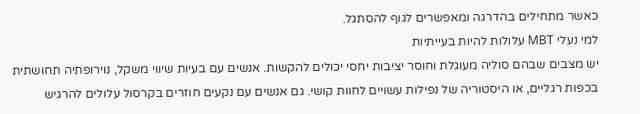כאשר מתחילים בהדרגה ומאפשרים לגוף להסתגל.
למי נעלי MBT עלולות להיות בעייתיות
יש מצבים שבהם סוליה מעוגלת וחוסר יציבות יחסי יכולים להקשות. אנשים עם בעיות שיווי משקל, נוירופתיה תחושתית בכפות רגליים, או היסטוריה של נפילות עשויים לחוות קושי. גם אנשים עם נקעים חוזרים בקרסול עלולים להרגיש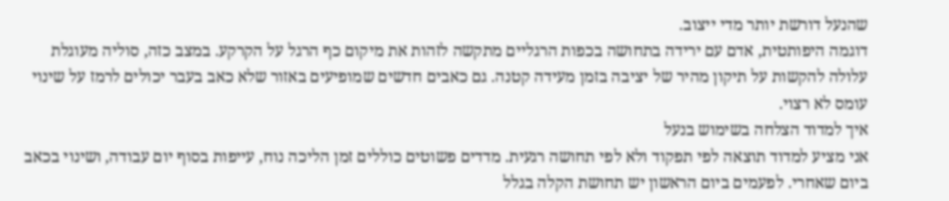שהנעל דורשת יותר מדי ייצוב.
דוגמה היפותטית, אדם עם ירידה בתחושה בכפות הרגליים מתקשה לזהות את מיקום כף הרגל על הקרקע. במצב כזה, סוליה מעוגלת עלולה להקשות על תיקון מהיר של יציבה בזמן מעידה קטנה. גם כאבים חדשים שמופיעים באזור שלא כאב בעבר יכולים לרמז על שינוי עומס לא רצוי.
איך למדוד הצלחה בשימוש בנעל
אני מציע למדוד תוצאה לפי תפקוד ולא לפי תחושה רגעית. מדדים פשוטים כוללים זמן הליכה נוח, עייפות בסוף יום עבודה, ושינוי בכאב ביום שאחרי. לפעמים ביום הראשון יש תחושת הקלה בגלל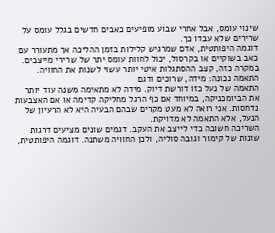שינוי עומס, אבל אחרי שבוע מופיעים כאבים חדשים בגלל עומס על שרירים שלא עבדו כך.
דוגמה היפותטית, אדם שמרגיש קלילות בזמן ההליכה אך מתעורר עם כאב בשוקיים או בקרסול, יכול לחוות עומס יתר של שרירי מייצבים. במקרה כזה, קצב ההסתגלות איטי יותר עשוי לשנות את החוויה.
התאמה נכונה: מידה, שרוכים ודגם
התאמה של נעל כזו דורשת דיוק. מידה לא מתאימה משנה עוד יותר את הביומכניקה, במיוחד אם כף הרגל מחליקה קדימה או אם האצבעות נדחסות. אני רואה לא מעט מקרים שבהם הבעיה היא לא הרעיון של הנעל, אלא התאמה לא מדויקת.
השריכה חשובה כדי לייצב את העקב. דגמים שונים מציעים דרגות שונות של קימור וגובה סוליה, ולכן החוויה משתנה. דוגמה היפותטית,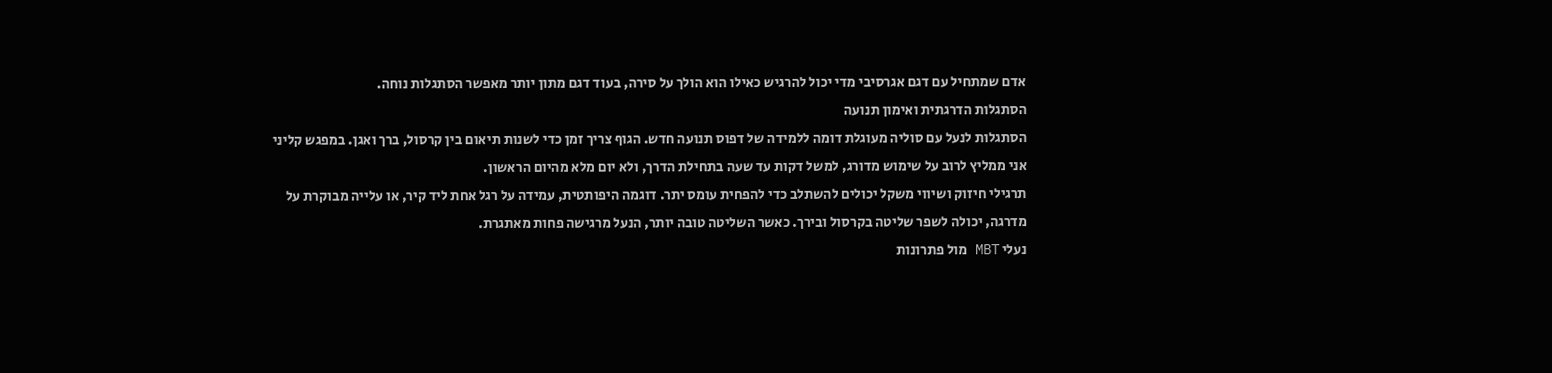אדם שמתחיל עם דגם אגרסיבי מדי יכול להרגיש כאילו הוא הולך על סירה, בעוד דגם מתון יותר מאפשר הסתגלות נוחה.
הסתגלות הדרגתית ואימון תנועה
הסתגלות לנעל עם סוליה מעוגלת דומה ללמידה של דפוס תנועה חדש. הגוף צריך זמן כדי לשנות תיאום בין קרסול, ברך ואגן. במפגש קליני אני ממליץ לרוב על שימוש מדורג, למשל דקות עד שעה בתחילת הדרך, ולא יום מלא מהיום הראשון.
תרגילי חיזוק ושיווי משקל יכולים להשתלב כדי להפחית עומס יתר. דוגמה היפותטית, עמידה על רגל אחת ליד קיר, או עלייה מבוקרת על מדרגה, יכולה לשפר שליטה בקרסול ובירך. כאשר השליטה טובה יותר, הנעל מרגישה פחות מאתגרת.
נעלי MBT מול פתרונות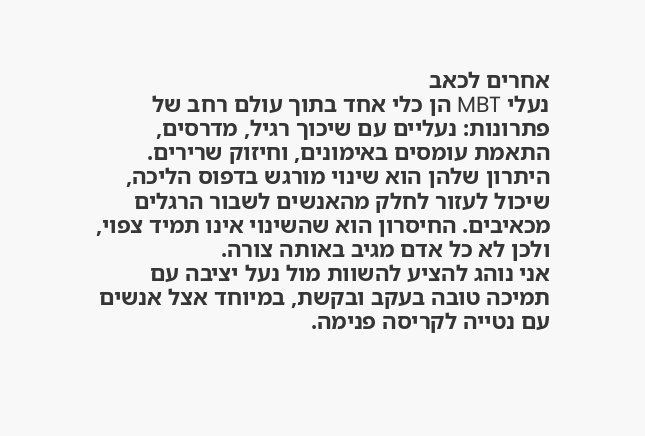אחרים לכאב
נעלי MBT הן כלי אחד בתוך עולם רחב של פתרונות: נעליים עם שיכוך רגיל, מדרסים, התאמת עומסים באימונים, וחיזוק שרירים. היתרון שלהן הוא שינוי מורגש בדפוס הליכה, שיכול לעזור לחלק מהאנשים לשבור הרגלים מכאיבים. החיסרון הוא שהשינוי אינו תמיד צפוי, ולכן לא כל אדם מגיב באותה צורה.
אני נוהג להציע להשוות מול נעל יציבה עם תמיכה טובה בעקב ובקשת, במיוחד אצל אנשים עם נטייה לקריסה פנימה.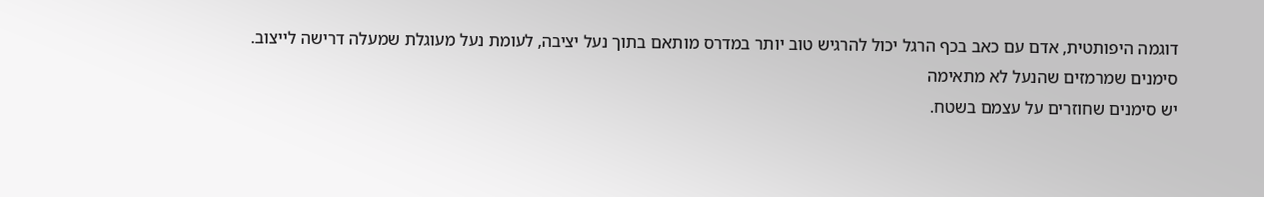דוגמה היפותטית, אדם עם כאב בכף הרגל יכול להרגיש טוב יותר במדרס מותאם בתוך נעל יציבה, לעומת נעל מעוגלת שמעלה דרישה לייצוב.
סימנים שמרמזים שהנעל לא מתאימה
יש סימנים שחוזרים על עצמם בשטח.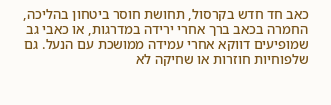כאב חד חדש בקרסול, תחושת חוסר ביטחון בהליכה, החמרה בכאב ברך אחרי ירידה במדרגות, או כאבי גב שמופיעים דווקא אחרי עמידה ממושכת עם הנעל. גם שלפוחיות חוזרות או שחיקה לא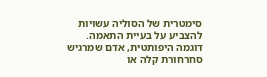סימטרית של הסוליה עשויות להצביע על בעיית התאמה.
דוגמה היפותטית, אדם שמרגיש סחרחורת קלה או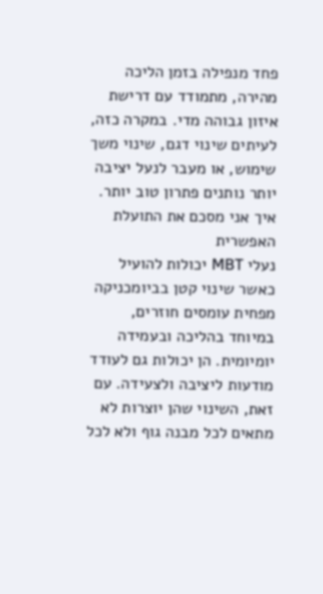פחד מנפילה בזמן הליכה מהירה, מתמודד עם דרישת איזון גבוהה מדי. במקרה כזה, לעיתים שינוי דגם, שינוי משך שימוש, או מעבר לנעל יציבה יותר נותנים פתרון טוב יותר.
איך אני מסכם את התועלת האפשרית
נעלי MBT יכולות להועיל כאשר שינוי קטן בביומכניקה מפחית עומסים חוזרים, במיוחד בהליכה ובעמידה יומיומית. הן יכולות גם לעודד מודעות ליציבה ולצעידה. עם זאת, השינוי שהן יוצרות לא מתאים לכל מבנה גוף ולא לכל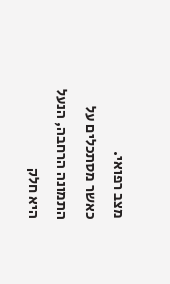מצב רפואי.
כאשר מסתכלים על התמונה הרחבה, הנעל היא חלק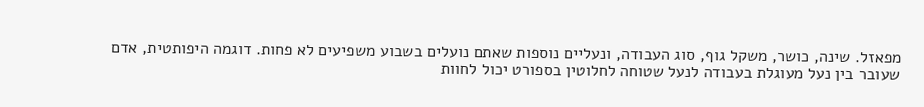מפאזל. שינה, כושר, משקל גוף, סוג העבודה, ונעליים נוספות שאתם נועלים בשבוע משפיעים לא פחות. דוגמה היפותטית, אדם שעובר בין נעל מעוגלת בעבודה לנעל שטוחה לחלוטין בספורט יכול לחוות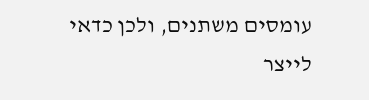עומסים משתנים, ולכן כדאי לייצר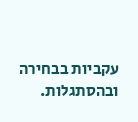עקביות בבחירה ובהסתגלות.